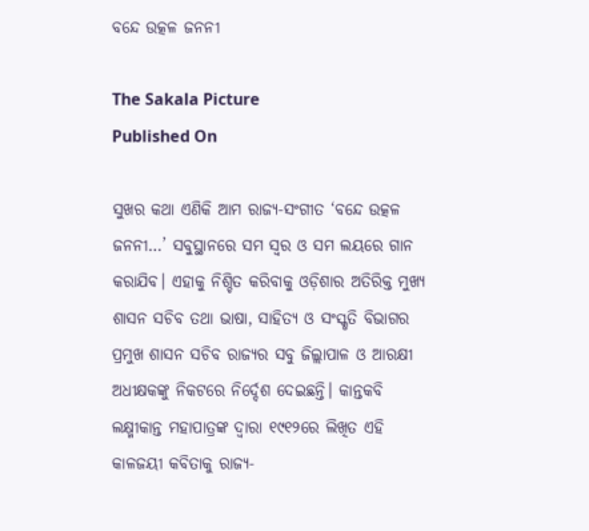ବନ୍ଦେ ଉତ୍କଳ ଜନନୀ

The Sakala Picture
Published On

ସୁଖର କଥା ଏଣିକି ଆମ ରାଜ୍ୟ-ସଂଗୀତ ‘ବନ୍ଦେ ଉତ୍କଳ ଜନନୀ…’ ସବୁସ୍ଥାନରେ ସମ ସ୍ୱର ଓ ସମ ଲୟରେ ଗାନ କରାଯିବ। ଏହାକୁ ନିଶ୍ଚିତ କରିବାକୁ ଓଡ଼ିଶାର ଅତିରିକ୍ତ ମୁଖ୍ୟ ଶାସନ ସଚିବ ତଥା ଭାଷା, ସାହିତ୍ୟ ଓ ସଂସ୍କୃତି ବିଭାଗର ପ୍ରମୁଖ ଶାସନ ସଚିବ ରାଜ୍ୟର ସବୁ ଜିଲ୍ଲାପାଳ ଓ ଆରକ୍ଷୀ ଅଧୀକ୍ଷକଙ୍କୁ ନିକଟରେ ନିର୍ଦ୍ଦେଶ ଦେଇଛନ୍ତି। କାନ୍ତକବି ଲକ୍ଷ୍ମୀକାନ୍ତ ମହାପାତ୍ରଙ୍କ ଦ୍ୱାରା ୧୯୧୨ରେ ଲିଖିତ ଏହି କାଳଜୟୀ କବିତାକୁ ରାଜ୍ୟ-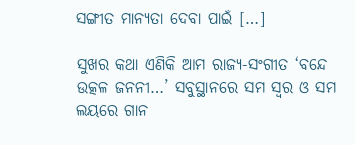ସଙ୍ଗୀତ ମାନ୍ୟତା ଦେବା ପାଇଁ […]

ସୁଖର କଥା ଏଣିକି ଆମ ରାଜ୍ୟ-ସଂଗୀତ ‘ବନ୍ଦେ ଉତ୍କଳ ଜନନୀ…’ ସବୁସ୍ଥାନରେ ସମ ସ୍ୱର ଓ ସମ ଲୟରେ ଗାନ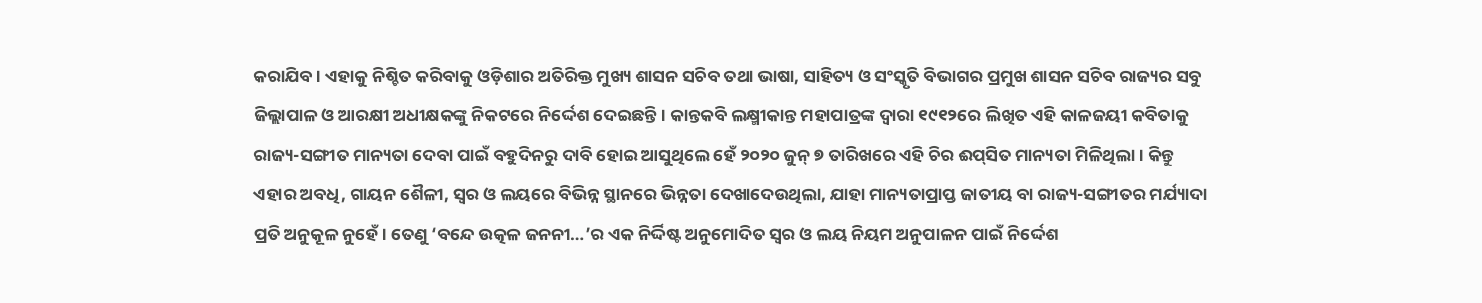କରାଯିବ। ଏହାକୁ ନିଶ୍ଚିତ କରିବାକୁ ଓଡ଼ିଶାର ଅତିରିକ୍ତ ମୁଖ୍ୟ ଶାସନ ସଚିବ ତଥା ଭାଷା, ସାହିତ୍ୟ ଓ ସଂସ୍କୃତି ବିଭାଗର ପ୍ରମୁଖ ଶାସନ ସଚିବ ରାଜ୍ୟର ସବୁ ଜିଲ୍ଲାପାଳ ଓ ଆରକ୍ଷୀ ଅଧୀକ୍ଷକଙ୍କୁ ନିକଟରେ ନିର୍ଦ୍ଦେଶ ଦେଇଛନ୍ତି। କାନ୍ତକବି ଲକ୍ଷ୍ମୀକାନ୍ତ ମହାପାତ୍ରଙ୍କ ଦ୍ୱାରା ୧୯୧୨ରେ ଲିଖିତ ଏହି କାଳଜୟୀ କବିତାକୁ ରାଜ୍ୟ-ସଙ୍ଗୀତ ମାନ୍ୟତା ଦେବା ପାଇଁ ବହୁଦିନରୁ ଦାବି ହୋଇ ଆସୁଥିଲେ ହେଁ ୨୦୨୦ ଜୁନ୍‌‌ ୭ ତାରିଖରେ ଏହି ଚିର ଈପ୍‌ସିତ ମାନ୍ୟତା ମିଳିଥିଲା। କିନ୍ତୁ ଏହାର ଅବଧି, ଗାୟନ ଶୈଳୀ, ସ୍ୱର ଓ ଲୟରେ ବିଭିନ୍ନ ସ୍ଥାନରେ ଭିନ୍ନତା ଦେଖାଦେଉଥିଲା, ଯାହା ମାନ୍ୟତାପ୍ରାପ୍ତ ଜାତୀୟ ବା ରାଜ୍ୟ-ସଙ୍ଗୀତର ମର୍ଯ୍ୟାଦା ପ୍ରତି ଅନୁକୂଳ ନୁହେଁ। ତେଣୁ ‘ବନ୍ଦେ ଉତ୍କଳ ଜନନୀ…’ର ଏକ ନିର୍ଦ୍ଦିଷ୍ଟ ଅନୁମୋଦିତ ସ୍ୱର ଓ ଲୟ ନିୟମ ଅନୁପାଳନ ପାଇଁ ନିର୍ଦ୍ଦେଶ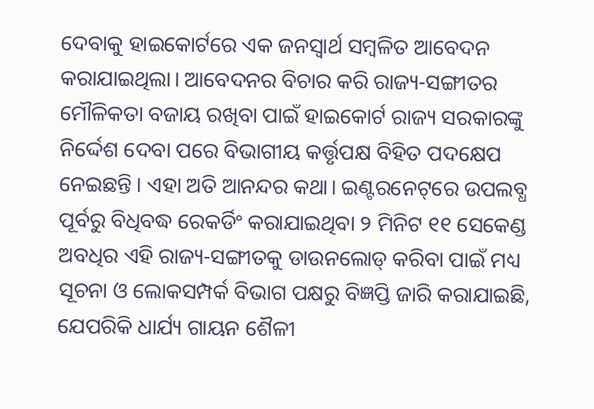ଦେବାକୁ ହାଇକୋର୍ଟରେ ଏକ ଜନସ୍ୱାର୍ଥ ସମ୍ବଳିତ ଆବେଦନ କରାଯାଇଥିଲା। ଆବେଦନର ବିଚାର କରି ରାଜ୍ୟ-ସଙ୍ଗୀତର ମୌଳିକତା ବଜାୟ ରଖିବା ପାଇଁ ହାଇକୋର୍ଟ ରାଜ୍ୟ ସରକାରଙ୍କୁ ନିର୍ଦ୍ଦେଶ ଦେବା ପରେ ବିଭାଗୀୟ କର୍ତ୍ତୃପକ୍ଷ ବିହିତ ପଦକ୍ଷେପ ନେଇଛନ୍ତି। ଏହା ଅତି ଆନନ୍ଦର କଥା। ଇଣ୍ଟରନେଟ୍‌‌ରେ ଉପଲବ୍ଧ ପୂର୍ବରୁ ବିଧିବଦ୍ଧ ରେକର୍ଡିଂ କରାଯାଇଥିବା ୨ ମିନିଟ ୧୧ ସେକେଣ୍ଡ ଅବଧିର ଏହି ରାଜ୍ୟ-ସଙ୍ଗୀତକୁ ଡାଉନଲୋଡ୍‌‌ କରିବା ପାଇଁ ମଧ୍ୟ ସୂଚନା ଓ ଲୋକସମ୍ପର୍କ ବିଭାଗ ପକ୍ଷରୁ ବିଜ୍ଞପ୍ତି ଜାରି କରାଯାଇଛି, ଯେପରିକି ଧାର୍ଯ୍ୟ ଗାୟନ ଶୈଳୀ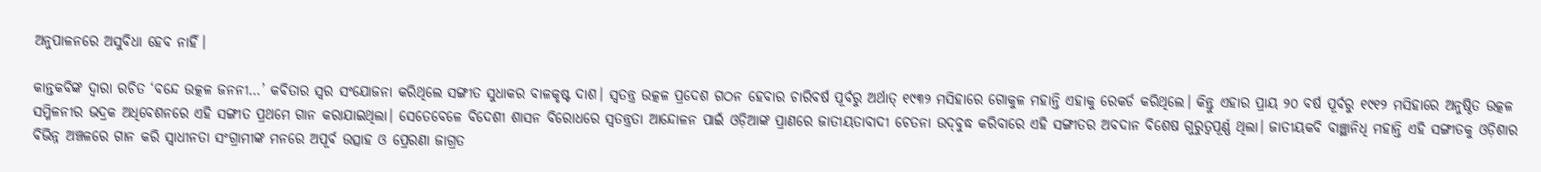ଅନୁପାଳନରେ ଅସୁବିଧା ହେବ ନାହିଁ।

କାନ୍ତକବିଙ୍କ ଦ୍ୱାରା ରଚିତ ‘ବନ୍ଦେ ଉତ୍କଳ ଜନନୀ…’ କବିତାର ସ୍ୱର ସଂଯୋଜନା କରିଥିଲେ ସଙ୍ଗୀତ ସୁଧାକର ବାଳକୃଷ୍ଟ ଦାଶ। ସ୍ୱତନ୍ତ୍ର ଉତ୍କଳ ପ୍ରଦେଶ ଗଠନ ହେବାର ଚାରିବର୍ଷ ପୂର୍ବରୁ ଅର୍ଥାତ୍‌‌ ୧୯୩୨ ମସିହାରେ ଗୋକୁଳ ମହାନ୍ତି ଏହାକୁ ରେକର୍ଡ କରିଥିଲେ। କିନ୍ତୁ ଏହାର ପ୍ରାୟ ୨୦ ବର୍ଷ ପୂର୍ବରୁ ୧୯୧୨ ମସିହାରେ ଅନୁଷ୍ଠିତ ଉତ୍କଳ ସମ୍ମିଳନୀର ଭଦ୍ରକ ଅଧିବେଶନରେ ଏହି ସଙ୍ଗୀତ ପ୍ରଥମେ ଗାନ କରାଯାଇଥିଲା। ସେତେବେଳେ ବିଦେଶୀ ଶାସନ ବିରୋଧରେ ସ୍ୱତନ୍ତ୍ରତା ଆନ୍ଦୋଳନ ପାଇଁ ଓଡ଼ିଆଙ୍କ ପ୍ରାଣରେ ଜାତୀୟତାବାଦୀ ଚେତନା ଉଦ୍‌‌ବୁଦ୍ଧ କରିବାରେ ଏହି ସଙ୍ଗୀତର ଅବଦାନ ବିଶେଷ ଗୁରୁତ୍ୱପୂର୍ଣ୍ଣ ଥିଲା। ଜାତୀୟକବି ବାଞ୍ଛାନିଧି ମହାନ୍ତି ଏହି ସଙ୍ଗୀତକୁ ଓଡ଼ିଶାର ବିଭିନ୍ନ ଅଞ୍ଚଳରେ ଗାନ କରି ସ୍ୱାଧୀନତା ସଂଗ୍ରାମୀଙ୍କ ମନରେ ଅପୂର୍ବ ଉତ୍ସାହ ଓ ପ୍ରେରଣା ଜାଗ୍ରତ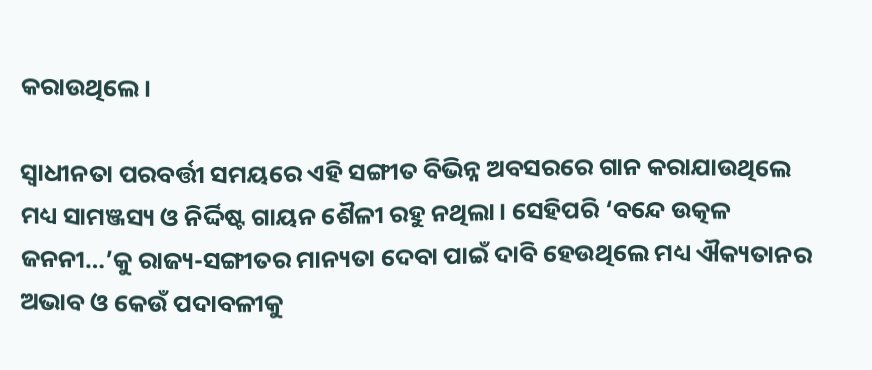କରାଉଥିଲେ।

ସ୍ୱାଧୀନତା ପରବର୍ତ୍ତୀ ସମୟରେ ଏହି ସଙ୍ଗୀତ ବିଭିନ୍ନ ଅବସରରେ ଗାନ କରାଯାଉଥିଲେ ମଧ୍ୟ ସାମଞ୍ଜସ୍ୟ ଓ ନିର୍ଦ୍ଦିଷ୍ଟ ଗାୟନ ଶୈଳୀ ରହୁ ନଥିଲା। ସେହିପରି ‘ବନ୍ଦେ ଉତ୍କଳ ଜନନୀ…’କୁ ରାଜ୍ୟ-ସଙ୍ଗୀତର ମାନ୍ୟତା ଦେବା ପାଇଁ ଦାବି ହେଉଥିଲେ ମଧ୍ୟ ଐକ୍ୟତାନର ଅଭାବ ଓ କେଉଁ ପଦାବଳୀକୁ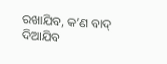ରଖାଯିବ, କ’ଣ ବାଦ୍‌‌ ଦିଆଯିବ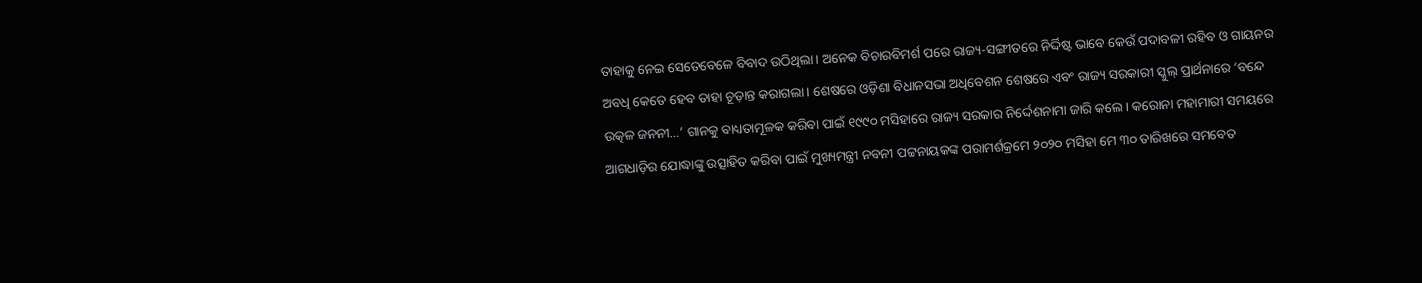ତାହାକୁ ନେଇ ସେତେବେଳେ ବିବାଦ ଉଠିଥିଲା। ଅନେକ ବିଚାରବିମର୍ଶ ପରେ ରାଜ୍ୟ-ସଙ୍ଗୀତରେ ନିର୍ଦ୍ଦିଷ୍ଟ ଭାବେ କେଉଁ ପଦାବଳୀ ରହିବ ଓ ଗାୟନର ଅବଧି କେତେ ହେବ ତାହା ଚୂଡ଼ାନ୍ତ କରାଗଲା। ଶେଷରେ ଓଡ଼ିଶା ବିଧାନସଭା ଅଧିବେଶନ ଶେଷରେ ଏବଂ ରାଜ୍ୟ ସରକାରୀ ସ୍କୁଲ୍‌‌ ପ୍ରାର୍ଥନାରେ ‘ବନ୍ଦେ ଉତ୍କଳ ଜନନୀ…’ ଗାନକୁ ବାଧ୍ୟତାମୂଳକ କରିବା ପାଇଁ ୧୯୯୦ ମସିହାରେ ରାଜ୍ୟ ସରକାର ନିର୍ଦ୍ଦେଶନାମା ଜାରି କଲେ। କରୋନା ମହାମାରୀ ସମୟରେ ଆଗଧାଡ଼ିର ଯୋଦ୍ଧାଙ୍କୁ ଉତ୍ସାହିତ କରିବା ପାଇଁ ମୁଖ୍ୟମନ୍ତ୍ରୀ ନବନୀ ପଟ୍ଟନାୟକଙ୍କ ପରାମର୍ଶକ୍ରମେ ୨୦୨୦ ମସିହା ମେ ୩୦ ତାରିଖରେ ସମବେତ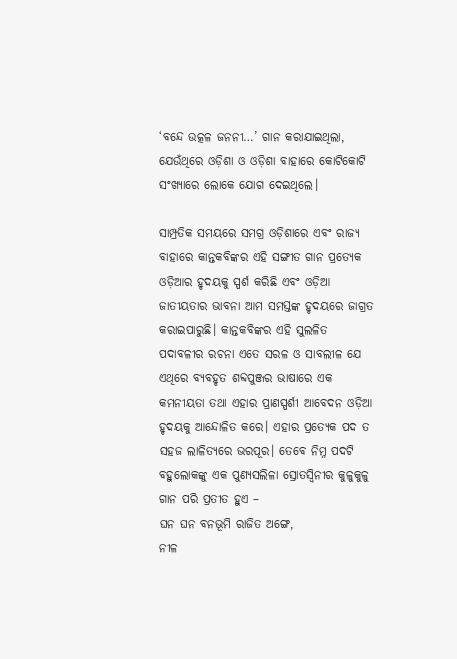‘ବନ୍ଦେ ଉତ୍କଳ ଜନନୀ…’ ଗାନ କରାଯାଇଥିଲା, ଯେଉଁଥିରେ ଓଡ଼ିଶା ଓ ଓଡ଼ିଶା ବାହାରେ କୋଟିକୋଟି ସଂଖ୍ୟାରେ ଲୋକେ ଯୋଗ ଦେଇଥିଲେ।

ସାମ୍ପ୍ରତିକ ସମୟରେ ସମଗ୍ର ଓଡ଼ିଶାରେ ଏବଂ ରାଜ୍ୟ ବାହାରେ କାନ୍ତକବିଙ୍କର ଏହି ସଙ୍ଗୀତ ଗାନ ପ୍ରତ୍ୟେକ ଓଡ଼ିଆର ହୃଦୟକୁ ସ୍ପର୍ଶ କରିଛି ଏବଂ ଓଡ଼ିଆ ଜାତୀୟତାର ଭାବନା ଆମ ସମସ୍ତଙ୍କ ହୃଦୟରେ ଜାଗ୍ରତ କରାଇପାରୁଛି। କାନ୍ତକବିଙ୍କର ଏହି ସୁଲଳିତ ପଦାବଳୀର ରଚନା ଏତେ ସରଳ ଓ ସାବଲୀଳ ଯେ ଏଥିରେ ବ୍ୟବହୃତ ଶବ୍ଦପୁଞ୍ଜର ଭାଷାରେ ଏକ କମନୀୟତା ତଥା ଏହାର ପ୍ରାଣସ୍ପର୍ଶୀ ଆବେଦନ ଓଡ଼ିଆ ହୃଦୟକୁ ଆନ୍ଦୋଳିତ କରେ। ଏହାର ପ୍ରତ୍ୟେକ ପଦ ତ ସହଜ ଲାଳିତ୍ୟରେ ଭରପୂର। ତେବେ ନିମ୍ନ ପଦଟି ବହୁଲୋକଙ୍କୁ ଏକ ପୁଣ୍ୟସଲିଳା ସ୍ରୋତସ୍ୱିନୀର କୁଳୁକୁଳୁ ଗାନ ପରି ପ୍ରତୀତ ହୁଏ –
ଘନ ଘନ ବନଭୂମି ରାଜିତ ଅଙ୍ଗେ,
ନୀଳ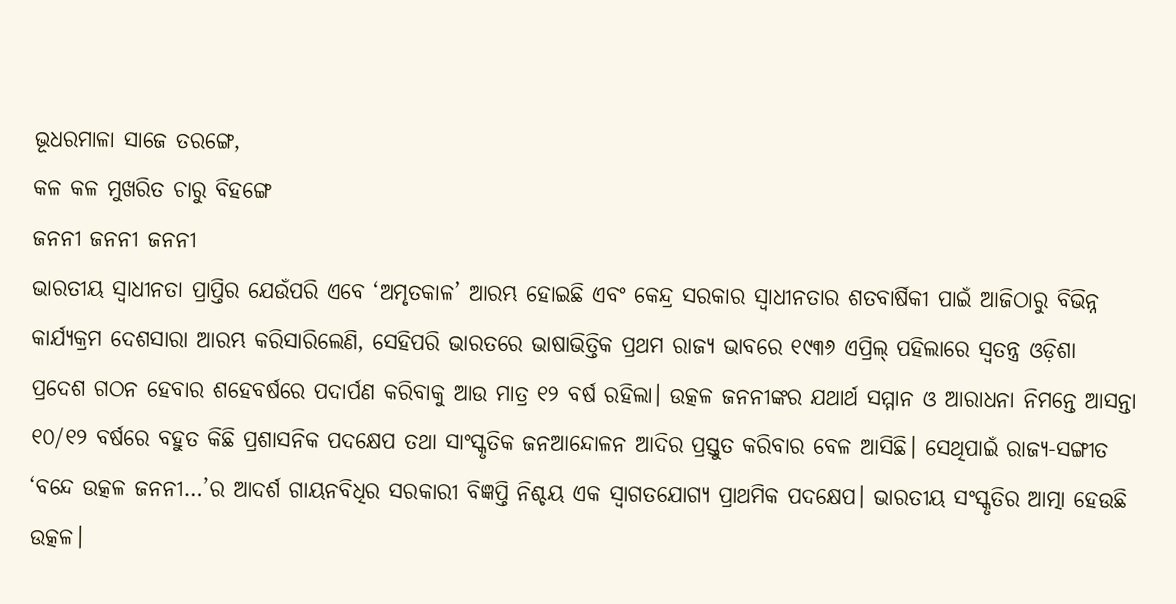ଭୂଧରମାଳା ସାଜେ ତରଙ୍ଗେ,
କଳ କଳ ମୁଖରିତ ଚାରୁ ବିହଙ୍ଗେ
ଜନନୀ ଜନନୀ ଜନନୀ
ଭାରତୀୟ ସ୍ୱାଧୀନତା ପ୍ରାପ୍ତିର ଯେଉଁପରି ଏବେ ‘ଅମୃତକାଳ’ ଆରମ୍ଭ ହୋଇଛି ଏବଂ କେନ୍ଦ୍ର ସରକାର ସ୍ୱାଧୀନତାର ଶତବାର୍ଷିକୀ ପାଇଁ ଆଜିଠାରୁ ବିଭିନ୍ନ କାର୍ଯ୍ୟକ୍ରମ ଦେଶସାରା ଆରମ୍ଭ କରିସାରିଲେଣି, ସେହିପରି ଭାରତରେ ଭାଷାଭିତ୍ତିକ ପ୍ରଥମ ରାଜ୍ୟ ଭାବରେ ୧୯୩୬ ଏପ୍ରିଲ୍‌‌ ପହିଲାରେ ସ୍ୱତନ୍ତ୍ର ଓଡ଼ିଶା ପ୍ରଦେଶ ଗଠନ ହେବାର ଶହେବର୍ଷରେ ପଦାର୍ପଣ କରିବାକୁ ଆଉ ମାତ୍ର ୧୨ ବର୍ଷ ରହିଲା। ଉତ୍କଳ ଜନନୀଙ୍କର ଯଥାର୍ଥ ସମ୍ମାନ ଓ ଆରାଧନା ନିମନ୍ତେ ଆସନ୍ତା ୧୦/୧୨ ବର୍ଷରେ ବହୁତ କିଛି ପ୍ରଶାସନିକ ପଦକ୍ଷେପ ତଥା ସାଂସ୍କୃତିକ ଜନଆନ୍ଦୋଳନ ଆଦିର ପ୍ରସ୍ତୁତ କରିବାର ବେଳ ଆସିଛି। ସେଥିପାଇଁ ରାଜ୍ୟ-ସଙ୍ଗୀତ ‘ବନ୍ଦେ ଉତ୍କଳ ଜନନୀ…’ର ଆଦର୍ଶ ଗାୟନବିଧିର ସରକାରୀ ବିଜ୍ଞପ୍ତି ନିଶ୍ଚୟ ଏକ ସ୍ୱାଗତଯୋଗ୍ୟ ପ୍ରାଥମିକ ପଦକ୍ଷେପ। ଭାରତୀୟ ସଂସ୍କୃତିର ଆତ୍ମା ହେଉଛି ଉତ୍କଳ।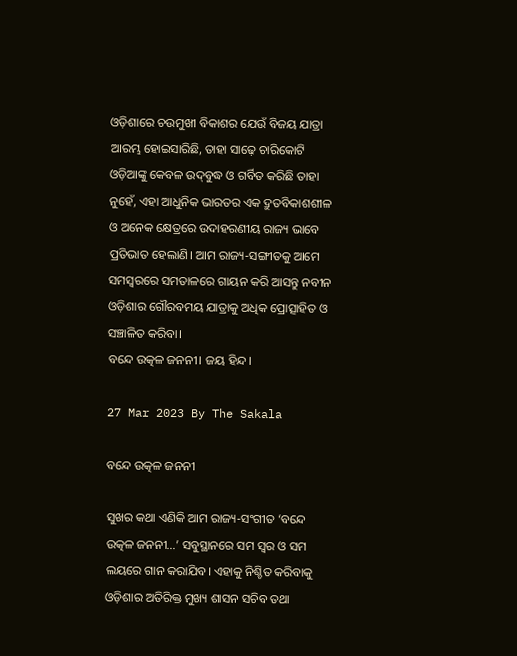ଓଡ଼ିଶାରେ ଚଉମୁଖୀ ବିକାଶର ଯେଉଁ ବିଜୟ ଯାତ୍ରା ଆରମ୍ଭ ହୋଇସାରିଛି, ତାହା ସାଢ଼େ ଚାରିକୋଟି ଓଡ଼ିଆଙ୍କୁ କେବଳ ଉଦ୍‌‌ବୁଦ୍ଧ ଓ ଗର୍ବିତ କରିଛି ତାହା ନୁହେଁ, ଏହା ଆଧୁନିକ ଭାରତର ଏକ ଦ୍ରୁତବିକାଶଶୀଳ ଓ ଅନେକ କ୍ଷେତ୍ରରେ ଉଦାହରଣୀୟ ରାଜ୍ୟ ଭାବେ ପ୍ରତିଭାତ ହେଲାଣି। ଆମ ରାଜ୍ୟ-ସଙ୍ଗୀତକୁ ଆମେ ସମସ୍ୱରରେ ସମତାଳରେ ଗାୟନ କରି ଆସନ୍ତୁ ନବୀନ ଓଡ଼ିଶାର ଗୌରବମୟ ଯାତ୍ରାକୁ ଅଧିକ ପ୍ରୋତ୍ସାହିତ ଓ ସଞ୍ଚାଳିତ କରିବା।
ବନ୍ଦେ ଉତ୍କଳ ଜନନୀ। ଜୟ ହିନ୍ଦ।

27 Mar 2023 By The Sakala

ବନ୍ଦେ ଉତ୍କଳ ଜନନୀ

ସୁଖର କଥା ଏଣିକି ଆମ ରାଜ୍ୟ-ସଂଗୀତ ‘ବନ୍ଦେ ଉତ୍କଳ ଜନନୀ…’ ସବୁସ୍ଥାନରେ ସମ ସ୍ୱର ଓ ସମ ଲୟରେ ଗାନ କରାଯିବ। ଏହାକୁ ନିଶ୍ଚିତ କରିବାକୁ ଓଡ଼ିଶାର ଅତିରିକ୍ତ ମୁଖ୍ୟ ଶାସନ ସଚିବ ତଥା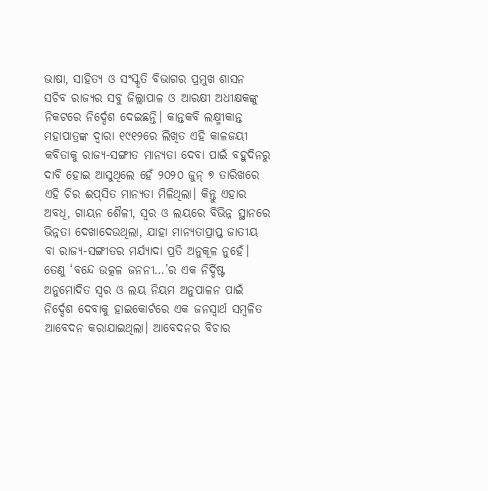ଭାଷା, ସାହିତ୍ୟ ଓ ସଂସ୍କୃତି ବିଭାଗର ପ୍ରମୁଖ ଶାସନ ସଚିବ ରାଜ୍ୟର ସବୁ ଜିଲ୍ଲାପାଳ ଓ ଆରକ୍ଷୀ ଅଧୀକ୍ଷକଙ୍କୁ ନିକଟରେ ନିର୍ଦ୍ଦେଶ ଦେଇଛନ୍ତି। କାନ୍ତକବି ଲକ୍ଷ୍ମୀକାନ୍ତ ମହାପାତ୍ରଙ୍କ ଦ୍ୱାରା ୧୯୧୨ରେ ଲିଖିତ ଏହି କାଳଜୟୀ କବିତାକୁ ରାଜ୍ୟ-ସଙ୍ଗୀତ ମାନ୍ୟତା ଦେବା ପାଇଁ ବହୁଦିନରୁ ଦାବି ହୋଇ ଆସୁଥିଲେ ହେଁ ୨୦୨୦ ଜୁନ୍‌‌ ୭ ତାରିଖରେ ଏହି ଚିର ଈପ୍‌ସିତ ମାନ୍ୟତା ମିଳିଥିଲା। କିନ୍ତୁ ଏହାର ଅବଧି, ଗାୟନ ଶୈଳୀ, ସ୍ୱର ଓ ଲୟରେ ବିଭିନ୍ନ ସ୍ଥାନରେ ଭିନ୍ନତା ଦେଖାଦେଉଥିଲା, ଯାହା ମାନ୍ୟତାପ୍ରାପ୍ତ ଜାତୀୟ ବା ରାଜ୍ୟ-ସଙ୍ଗୀତର ମର୍ଯ୍ୟାଦା ପ୍ରତି ଅନୁକୂଳ ନୁହେଁ। ତେଣୁ ‘ବନ୍ଦେ ଉତ୍କଳ ଜନନୀ…’ର ଏକ ନିର୍ଦ୍ଦିଷ୍ଟ ଅନୁମୋଦିତ ସ୍ୱର ଓ ଲୟ ନିୟମ ଅନୁପାଳନ ପାଇଁ ନିର୍ଦ୍ଦେଶ ଦେବାକୁ ହାଇକୋର୍ଟରେ ଏକ ଜନସ୍ୱାର୍ଥ ସମ୍ବଳିତ ଆବେଦନ କରାଯାଇଥିଲା। ଆବେଦନର ବିଚାର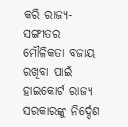କରି ରାଜ୍ୟ-ସଙ୍ଗୀତର ମୌଳିକତା ବଜାୟ ରଖିବା ପାଇଁ ହାଇକୋର୍ଟ ରାଜ୍ୟ ସରକାରଙ୍କୁ ନିର୍ଦ୍ଦେଶ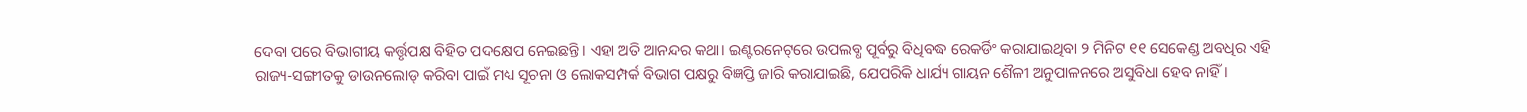ଦେବା ପରେ ବିଭାଗୀୟ କର୍ତ୍ତୃପକ୍ଷ ବିହିତ ପଦକ୍ଷେପ ନେଇଛନ୍ତି। ଏହା ଅତି ଆନନ୍ଦର କଥା। ଇଣ୍ଟରନେଟ୍‌‌ରେ ଉପଲବ୍ଧ ପୂର୍ବରୁ ବିଧିବଦ୍ଧ ରେକର୍ଡିଂ କରାଯାଇଥିବା ୨ ମିନିଟ ୧୧ ସେକେଣ୍ଡ ଅବଧିର ଏହି ରାଜ୍ୟ-ସଙ୍ଗୀତକୁ ଡାଉନଲୋଡ୍‌‌ କରିବା ପାଇଁ ମଧ୍ୟ ସୂଚନା ଓ ଲୋକସମ୍ପର୍କ ବିଭାଗ ପକ୍ଷରୁ ବିଜ୍ଞପ୍ତି ଜାରି କରାଯାଇଛି, ଯେପରିକି ଧାର୍ଯ୍ୟ ଗାୟନ ଶୈଳୀ ଅନୁପାଳନରେ ଅସୁବିଧା ହେବ ନାହିଁ।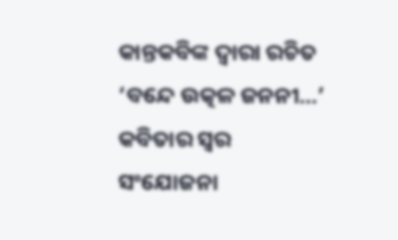କାନ୍ତକବିଙ୍କ ଦ୍ୱାରା ରଚିତ ‘ବନ୍ଦେ ଉତ୍କଳ ଜନନୀ…’ କବିତାର ସ୍ୱର ସଂଯୋଜନା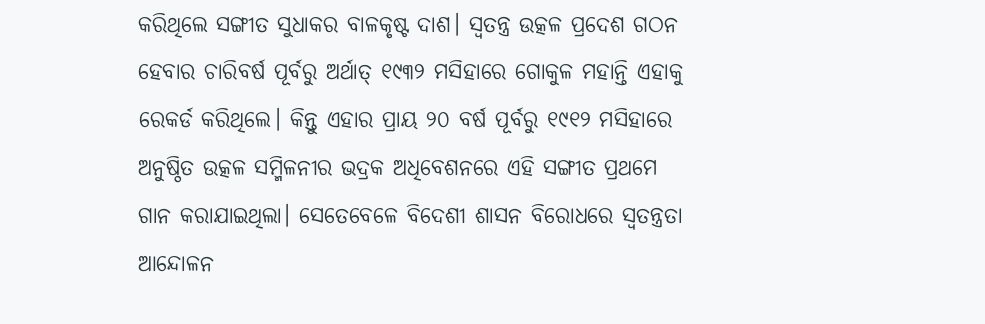କରିଥିଲେ ସଙ୍ଗୀତ ସୁଧାକର ବାଳକୃଷ୍ଟ ଦାଶ। ସ୍ୱତନ୍ତ୍ର ଉତ୍କଳ ପ୍ରଦେଶ ଗଠନ ହେବାର ଚାରିବର୍ଷ ପୂର୍ବରୁ ଅର୍ଥାତ୍‌‌ ୧୯୩୨ ମସିହାରେ ଗୋକୁଳ ମହାନ୍ତି ଏହାକୁ ରେକର୍ଡ କରିଥିଲେ। କିନ୍ତୁ ଏହାର ପ୍ରାୟ ୨୦ ବର୍ଷ ପୂର୍ବରୁ ୧୯୧୨ ମସିହାରେ ଅନୁଷ୍ଠିତ ଉତ୍କଳ ସମ୍ମିଳନୀର ଭଦ୍ରକ ଅଧିବେଶନରେ ଏହି ସଙ୍ଗୀତ ପ୍ରଥମେ ଗାନ କରାଯାଇଥିଲା। ସେତେବେଳେ ବିଦେଶୀ ଶାସନ ବିରୋଧରେ ସ୍ୱତନ୍ତ୍ରତା ଆନ୍ଦୋଳନ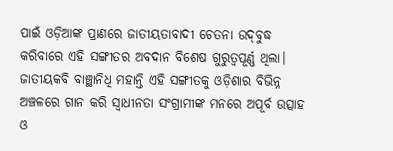ପାଇଁ ଓଡ଼ିଆଙ୍କ ପ୍ରାଣରେ ଜାତୀୟତାବାଦୀ ଚେତନା ଉଦ୍‌‌ବୁଦ୍ଧ କରିବାରେ ଏହି ସଙ୍ଗୀତର ଅବଦାନ ବିଶେଷ ଗୁରୁତ୍ୱପୂର୍ଣ୍ଣ ଥିଲା। ଜାତୀୟକବି ବାଞ୍ଛାନିଧି ମହାନ୍ତି ଏହି ସଙ୍ଗୀତକୁ ଓଡ଼ିଶାର ବିଭିନ୍ନ ଅଞ୍ଚଳରେ ଗାନ କରି ସ୍ୱାଧୀନତା ସଂଗ୍ରାମୀଙ୍କ ମନରେ ଅପୂର୍ବ ଉତ୍ସାହ ଓ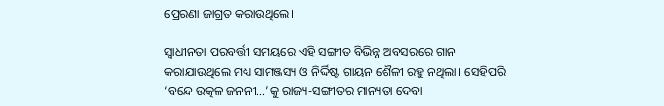ପ୍ରେରଣା ଜାଗ୍ରତ କରାଉଥିଲେ।

ସ୍ୱାଧୀନତା ପରବର୍ତ୍ତୀ ସମୟରେ ଏହି ସଙ୍ଗୀତ ବିଭିନ୍ନ ଅବସରରେ ଗାନ କରାଯାଉଥିଲେ ମଧ୍ୟ ସାମଞ୍ଜସ୍ୟ ଓ ନିର୍ଦ୍ଦିଷ୍ଟ ଗାୟନ ଶୈଳୀ ରହୁ ନଥିଲା। ସେହିପରି ‘ବନ୍ଦେ ଉତ୍କଳ ଜନନୀ…’କୁ ରାଜ୍ୟ-ସଙ୍ଗୀତର ମାନ୍ୟତା ଦେବା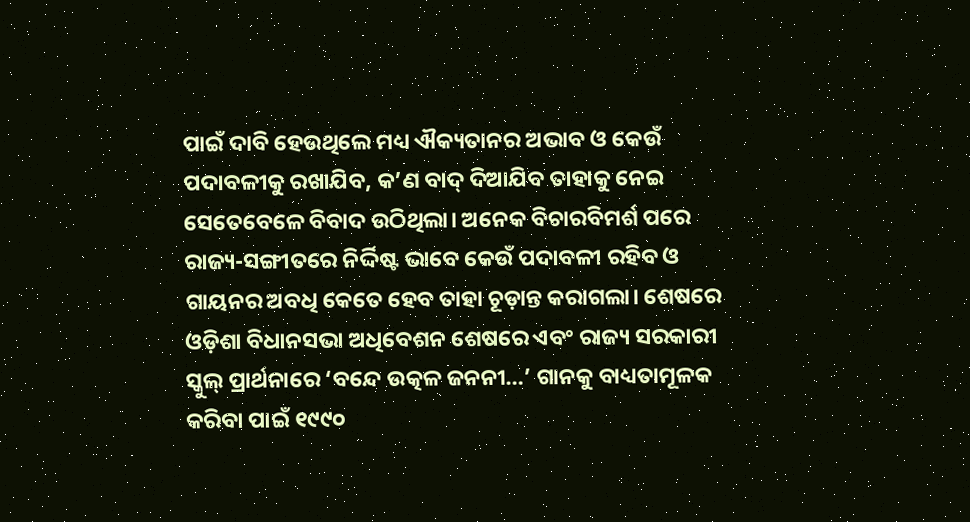ପାଇଁ ଦାବି ହେଉଥିଲେ ମଧ୍ୟ ଐକ୍ୟତାନର ଅଭାବ ଓ କେଉଁ ପଦାବଳୀକୁ ରଖାଯିବ, କ’ଣ ବାଦ୍‌‌ ଦିଆଯିବ ତାହାକୁ ନେଇ ସେତେବେଳେ ବିବାଦ ଉଠିଥିଲା। ଅନେକ ବିଚାରବିମର୍ଶ ପରେ ରାଜ୍ୟ-ସଙ୍ଗୀତରେ ନିର୍ଦ୍ଦିଷ୍ଟ ଭାବେ କେଉଁ ପଦାବଳୀ ରହିବ ଓ ଗାୟନର ଅବଧି କେତେ ହେବ ତାହା ଚୂଡ଼ାନ୍ତ କରାଗଲା। ଶେଷରେ ଓଡ଼ିଶା ବିଧାନସଭା ଅଧିବେଶନ ଶେଷରେ ଏବଂ ରାଜ୍ୟ ସରକାରୀ ସ୍କୁଲ୍‌‌ ପ୍ରାର୍ଥନାରେ ‘ବନ୍ଦେ ଉତ୍କଳ ଜନନୀ…’ ଗାନକୁ ବାଧ୍ୟତାମୂଳକ କରିବା ପାଇଁ ୧୯୯୦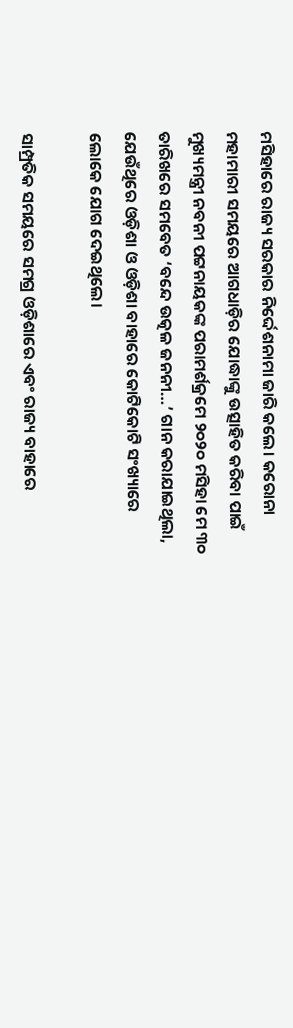ମସିହାରେ ରାଜ୍ୟ ସରକାର ନିର୍ଦ୍ଦେଶନାମା ଜାରି କଲେ। କରୋନା ମହାମାରୀ ସମୟରେ ଆଗଧାଡ଼ିର ଯୋଦ୍ଧାଙ୍କୁ ଉତ୍ସାହିତ କରିବା ପାଇଁ ମୁଖ୍ୟମନ୍ତ୍ରୀ ନବନୀ ପଟ୍ଟନାୟକଙ୍କ ପରାମର୍ଶକ୍ରମେ ୨୦୨୦ ମସିହା ମେ ୩୦ ତାରିଖରେ ସମବେତ ‘ବନ୍ଦେ ଉତ୍କଳ ଜନନୀ…’ ଗାନ କରାଯାଇଥିଲା, ଯେଉଁଥିରେ ଓଡ଼ିଶା ଓ ଓଡ଼ିଶା ବାହାରେ କୋଟିକୋଟି ସଂଖ୍ୟାରେ ଲୋକେ ଯୋଗ ଦେଇଥିଲେ।

ସାମ୍ପ୍ରତିକ ସମୟରେ ସମଗ୍ର ଓଡ଼ିଶାରେ ଏବଂ ରାଜ୍ୟ ବାହାରେ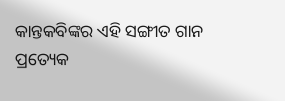କାନ୍ତକବିଙ୍କର ଏହି ସଙ୍ଗୀତ ଗାନ ପ୍ରତ୍ୟେକ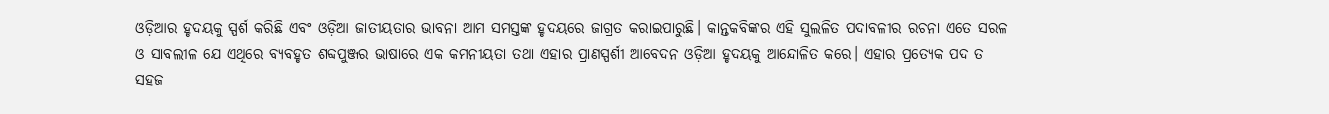ଓଡ଼ିଆର ହୃଦୟକୁ ସ୍ପର୍ଶ କରିଛି ଏବଂ ଓଡ଼ିଆ ଜାତୀୟତାର ଭାବନା ଆମ ସମସ୍ତଙ୍କ ହୃଦୟରେ ଜାଗ୍ରତ କରାଇପାରୁଛି। କାନ୍ତକବିଙ୍କର ଏହି ସୁଲଳିତ ପଦାବଳୀର ରଚନା ଏତେ ସରଳ ଓ ସାବଲୀଳ ଯେ ଏଥିରେ ବ୍ୟବହୃତ ଶବ୍ଦପୁଞ୍ଜର ଭାଷାରେ ଏକ କମନୀୟତା ତଥା ଏହାର ପ୍ରାଣସ୍ପର୍ଶୀ ଆବେଦନ ଓଡ଼ିଆ ହୃଦୟକୁ ଆନ୍ଦୋଳିତ କରେ। ଏହାର ପ୍ରତ୍ୟେକ ପଦ ତ ସହଜ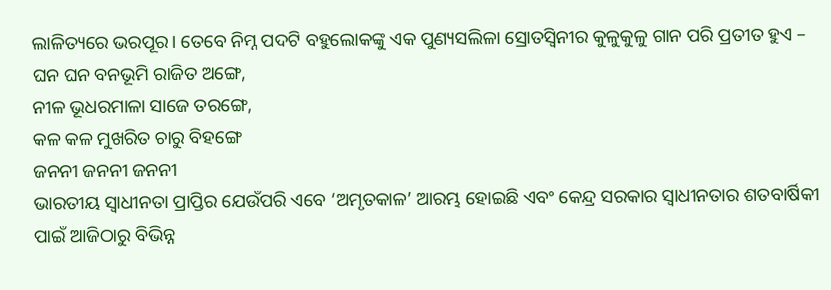ଲାଳିତ୍ୟରେ ଭରପୂର। ତେବେ ନିମ୍ନ ପଦଟି ବହୁଲୋକଙ୍କୁ ଏକ ପୁଣ୍ୟସଲିଳା ସ୍ରୋତସ୍ୱିନୀର କୁଳୁକୁଳୁ ଗାନ ପରି ପ୍ରତୀତ ହୁଏ –
ଘନ ଘନ ବନଭୂମି ରାଜିତ ଅଙ୍ଗେ,
ନୀଳ ଭୂଧରମାଳା ସାଜେ ତରଙ୍ଗେ,
କଳ କଳ ମୁଖରିତ ଚାରୁ ବିହଙ୍ଗେ
ଜନନୀ ଜନନୀ ଜନନୀ
ଭାରତୀୟ ସ୍ୱାଧୀନତା ପ୍ରାପ୍ତିର ଯେଉଁପରି ଏବେ ‘ଅମୃତକାଳ’ ଆରମ୍ଭ ହୋଇଛି ଏବଂ କେନ୍ଦ୍ର ସରକାର ସ୍ୱାଧୀନତାର ଶତବାର୍ଷିକୀ ପାଇଁ ଆଜିଠାରୁ ବିଭିନ୍ନ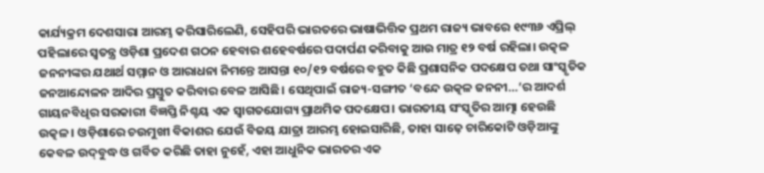କାର୍ଯ୍ୟକ୍ରମ ଦେଶସାରା ଆରମ୍ଭ କରିସାରିଲେଣି, ସେହିପରି ଭାରତରେ ଭାଷାଭିତ୍ତିକ ପ୍ରଥମ ରାଜ୍ୟ ଭାବରେ ୧୯୩୬ ଏପ୍ରିଲ୍‌‌ ପହିଲାରେ ସ୍ୱତନ୍ତ୍ର ଓଡ଼ିଶା ପ୍ରଦେଶ ଗଠନ ହେବାର ଶହେବର୍ଷରେ ପଦାର୍ପଣ କରିବାକୁ ଆଉ ମାତ୍ର ୧୨ ବର୍ଷ ରହିଲା। ଉତ୍କଳ ଜନନୀଙ୍କର ଯଥାର୍ଥ ସମ୍ମାନ ଓ ଆରାଧନା ନିମନ୍ତେ ଆସନ୍ତା ୧୦/୧୨ ବର୍ଷରେ ବହୁତ କିଛି ପ୍ରଶାସନିକ ପଦକ୍ଷେପ ତଥା ସାଂସ୍କୃତିକ ଜନଆନ୍ଦୋଳନ ଆଦିର ପ୍ରସ୍ତୁତ କରିବାର ବେଳ ଆସିଛି। ସେଥିପାଇଁ ରାଜ୍ୟ-ସଙ୍ଗୀତ ‘ବନ୍ଦେ ଉତ୍କଳ ଜନନୀ…’ର ଆଦର୍ଶ ଗାୟନବିଧିର ସରକାରୀ ବିଜ୍ଞପ୍ତି ନିଶ୍ଚୟ ଏକ ସ୍ୱାଗତଯୋଗ୍ୟ ପ୍ରାଥମିକ ପଦକ୍ଷେପ। ଭାରତୀୟ ସଂସ୍କୃତିର ଆତ୍ମା ହେଉଛି ଉତ୍କଳ। ଓଡ଼ିଶାରେ ଚଉମୁଖୀ ବିକାଶର ଯେଉଁ ବିଜୟ ଯାତ୍ରା ଆରମ୍ଭ ହୋଇସାରିଛି, ତାହା ସାଢ଼େ ଚାରିକୋଟି ଓଡ଼ିଆଙ୍କୁ କେବଳ ଉଦ୍‌‌ବୁଦ୍ଧ ଓ ଗର୍ବିତ କରିଛି ତାହା ନୁହେଁ, ଏହା ଆଧୁନିକ ଭାରତର ଏକ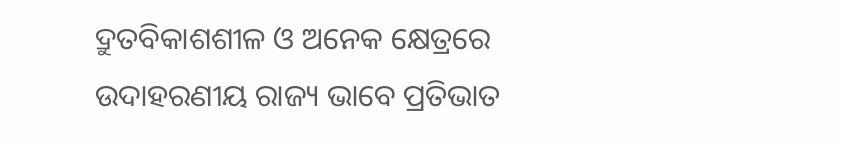ଦ୍ରୁତବିକାଶଶୀଳ ଓ ଅନେକ କ୍ଷେତ୍ରରେ ଉଦାହରଣୀୟ ରାଜ୍ୟ ଭାବେ ପ୍ରତିଭାତ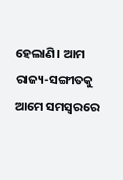ହେଲାଣି। ଆମ ରାଜ୍ୟ-ସଙ୍ଗୀତକୁ ଆମେ ସମସ୍ୱରରେ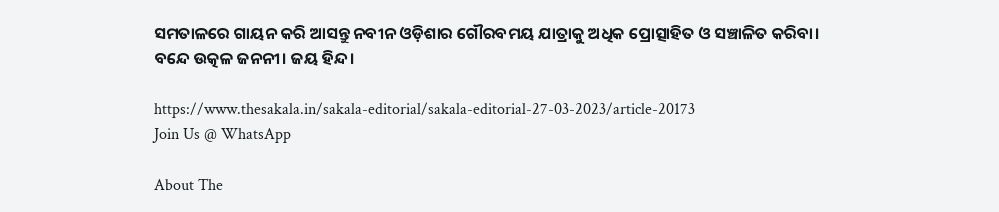ସମତାଳରେ ଗାୟନ କରି ଆସନ୍ତୁ ନବୀନ ଓଡ଼ିଶାର ଗୌରବମୟ ଯାତ୍ରାକୁ ଅଧିକ ପ୍ରୋତ୍ସାହିତ ଓ ସଞ୍ଚାଳିତ କରିବା।
ବନ୍ଦେ ଉତ୍କଳ ଜନନୀ। ଜୟ ହିନ୍ଦ।

https://www.thesakala.in/sakala-editorial/sakala-editorial-27-03-2023/article-20173
Join Us @ WhatsApp

About The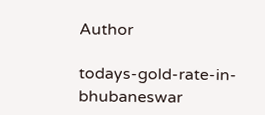Author

todays-gold-rate-in-bhubaneswar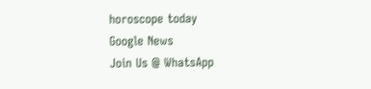horoscope today
Google News
Join Us @ WhatsApp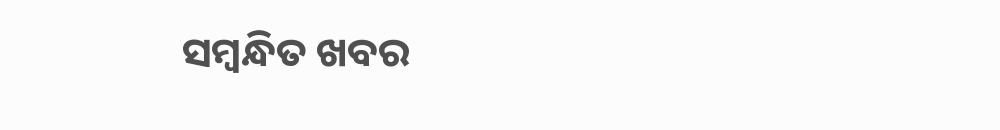ସମ୍ବନ୍ଧିତ ଖବର